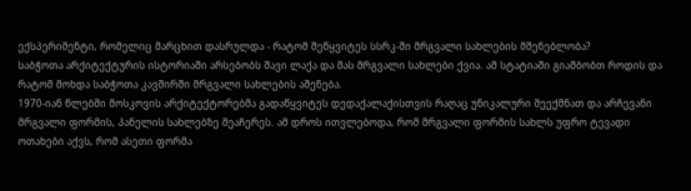ექსპერიმენტი, რომელიც მარცხით დასრულდა - რატომ შეწყვიტეს სსრკ-ში მრგვალი სახლების მშენებლობა?
საბჭოთა არქიტექტურის ისტორიაში არსებობს შავი ლაქა და მას მრგვალი სახლები ქვია. ამ სტატიაში გიამბობთ როდის და რატომ მოხდა საბჭოთა კავშირში მრგვალი სახლების აშენება.
1970-იან წლებში მოსკოვის არქიტექტორებმა გადაწყვიტეს დედაქალაქისთვის რაღაც უნიკალური შეექმნათ და არჩევანი მრგვალი ფორმის, პანელის სახლებზე შეაჩერეს. ამ დროს ითვლებოდა, რომ მრგვალი ფორმის სახლს უფრო ტევადი ოთახები აქვს, რომ ასეთი ფორმა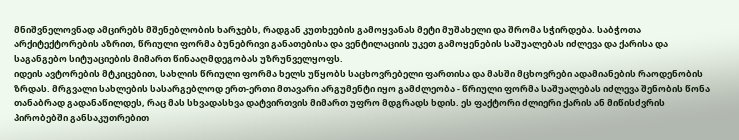მნიშვნელოვნად ამცირებს მშენებლობის ხარჯებს, რადგან კუთხეების გამოყვანას მეტი მუშახელი და შრომა სჭირდება. საბჭოთა არქიტექტორების აზრით, წრიული ფორმა ბუნებრივი განათებისა და ვენტილაციის უკეთ გამოყენების საშუალებას იძლევა და ქარისა და საგანგებო სიტუაციების მიმართ წინააღმდეგობას უზრუნველყოფს.
იდეის ავტორების მტკიცებით, სახლის წრიული ფორმა ხელს უწყობს საცხოვრებელი ფართისა და მასში მცხოვრები ადამიანების რაოდენობის ზრდას. მრგვალი სახლების სასარგებლოდ ერთ-ერთი მთავარი არგუმენტი იყო გამძლეობა - წრიული ფორმა საშუალებას იძლევა შენობის წონა თანაბრად გადანაწილდეს, რაც მას სხვადასხვა დატვირთვის მიმართ უფრო მდგრადს ხდის. ეს ფაქტორი ძლიერი ქარის ან მიწისძვრის პირობებში განსაკუთრებით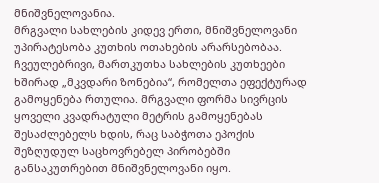მნიშვნელოვანია.
მრგვალი სახლების კიდევ ერთი, მნიშვნელოვანი უპირატესობა კუთხის ოთახების არარსებობაა. ჩვეულებრივი, მართკუთხა სახლების კუთხეები ხშირად „მკვდარი ზონებია“, რომელთა ეფექტურად გამოყენება რთულია. მრგვალი ფორმა სივრცის ყოველი კვადრატული მეტრის გამოყენებას შესაძლებელს ხდის, რაც საბჭოთა ეპოქის შეზღუდულ საცხოვრებელ პირობებში განსაკუთრებით მნიშვნელოვანი იყო.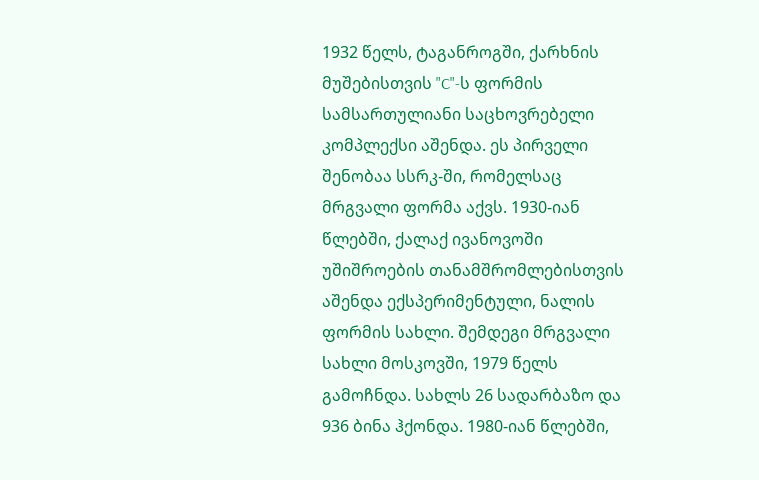1932 წელს, ტაგანროგში, ქარხნის მუშებისთვის "C"-ს ფორმის სამსართულიანი საცხოვრებელი კომპლექსი აშენდა. ეს პირველი შენობაა სსრკ-ში, რომელსაც მრგვალი ფორმა აქვს. 1930-იან წლებში, ქალაქ ივანოვოში უშიშროების თანამშრომლებისთვის აშენდა ექსპერიმენტული, ნალის ფორმის სახლი. შემდეგი მრგვალი სახლი მოსკოვში, 1979 წელს გამოჩნდა. სახლს 26 სადარბაზო და 936 ბინა ჰქონდა. 1980-იან წლებში,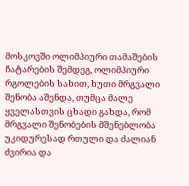მოსკოვში ოლიმპიური თამაშების ჩატარების შემდეგ, ოლიმპიური რგოლების სახით, ხუთი მრგვალი შენობა აშენდა, თუმცა მალე ყველასთვის ცხადი გახდა, რომ მრგვალი შენობების მშენებლობა უკიდურესად რთული და ძალიან ძვირია და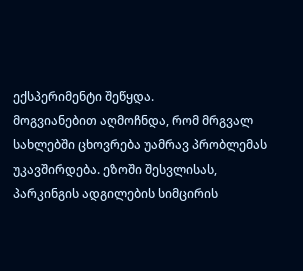ექსპერიმენტი შეწყდა.
მოგვიანებით აღმოჩნდა, რომ მრგვალ სახლებში ცხოვრება უამრავ პრობლემას უკავშირდება. ეზოში შესვლისას, პარკინგის ადგილების სიმცირის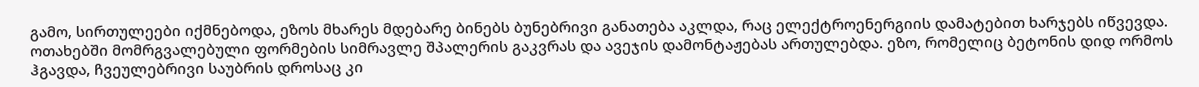გამო, სირთულეები იქმნებოდა, ეზოს მხარეს მდებარე ბინებს ბუნებრივი განათება აკლდა, რაც ელექტროენერგიის დამატებით ხარჯებს იწვევდა. ოთახებში მომრგვალებული ფორმების სიმრავლე შპალერის გაკვრას და ავეჯის დამონტაჟებას ართულებდა. ეზო, რომელიც ბეტონის დიდ ორმოს ჰგავდა, ჩვეულებრივი საუბრის დროსაც კი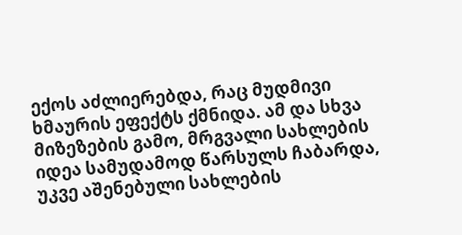ექოს აძლიერებდა, რაც მუდმივი ხმაურის ეფექტს ქმნიდა. ამ და სხვა მიზეზების გამო, მრგვალი სახლების იდეა სამუდამოდ წარსულს ჩაბარდა, უკვე აშენებული სახლების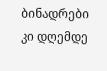ბინადრები კი დღემდე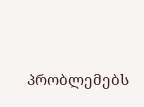პრობლემებს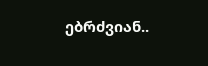ებრძვიან..